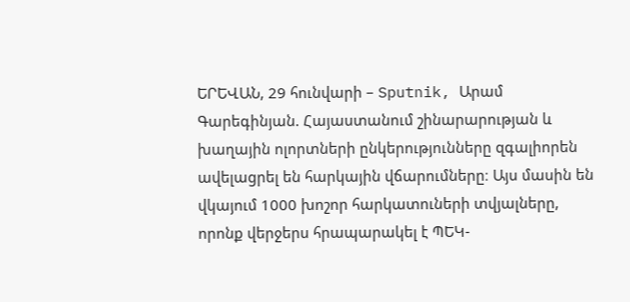ԵՐԵՎԱՆ, 29 հունվարի – Sputnik, Արամ Գարեգինյան. Հայաստանում շինարարության և խաղային ոլորտների ընկերությունները զգալիորեն ավելացրել են հարկային վճարումները։ Այս մասին են վկայում 1000 խոշոր հարկատուների տվյալները, որոնք վերջերս հրապարակել է ՊԵԿ-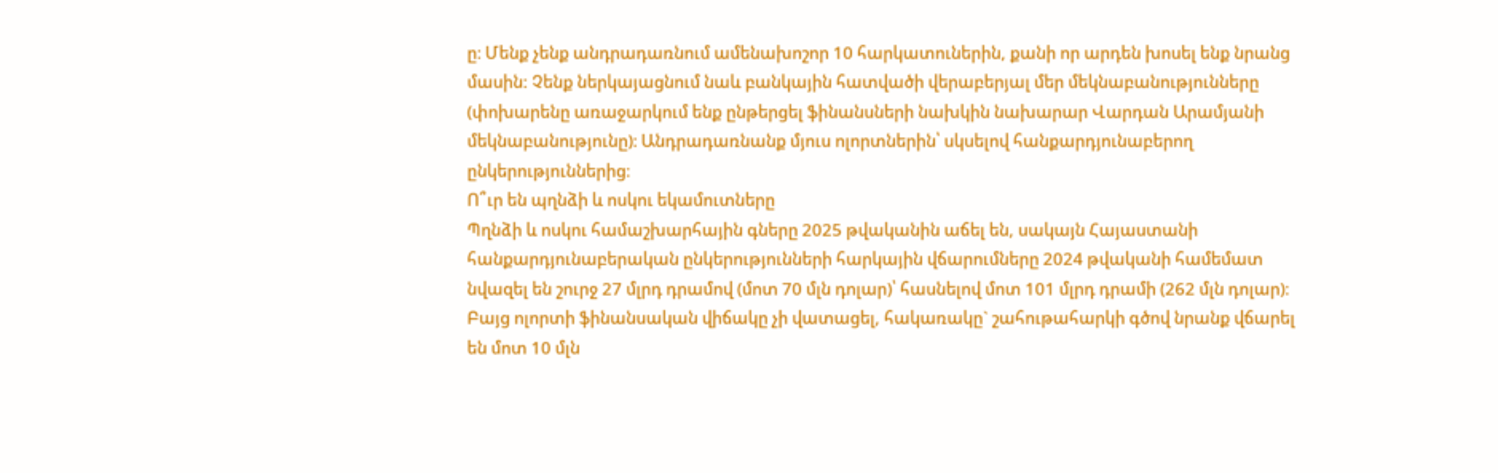ը։ Մենք չենք անդրադառնում ամենախոշոր 10 հարկատուներին, քանի որ արդեն խոսել ենք նրանց մասին: Չենք ներկայացնում նաև բանկային հատվածի վերաբերյալ մեր մեկնաբանությունները (փոխարենը առաջարկում ենք ընթերցել ֆինանսների նախկին նախարար Վարդան Արամյանի մեկնաբանությունը)։ Անդրադառնանք մյուս ոլորտներին՝ սկսելով հանքարդյունաբերող ընկերություններից։
Ո՞ւր են պղնձի և ոսկու եկամուտները
Պղնձի և ոսկու համաշխարհային գները 2025 թվականին աճել են, սակայն Հայաստանի հանքարդյունաբերական ընկերությունների հարկային վճարումները 2024 թվականի համեմատ նվազել են շուրջ 27 մլրդ դրամով (մոտ 70 մլն դոլար)՝ հասնելով մոտ 101 մլրդ դրամի (262 մլն դոլար)։ Բայց ոլորտի ֆինանսական վիճակը չի վատացել, հակառակը` շահութահարկի գծով նրանք վճարել են մոտ 10 մլն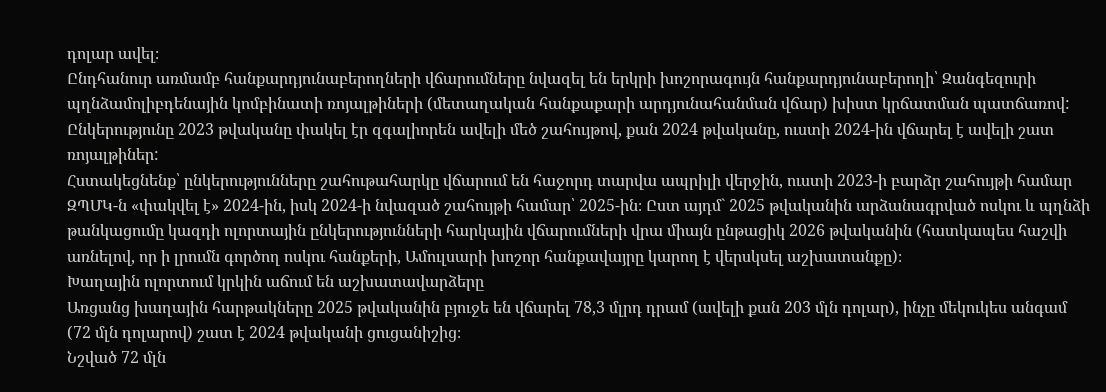դոլար ավել։
Ընդհանուր առմամբ հանքարդյունաբերողների վճարումները նվազել են երկրի խոշորագույն հանքարդյունաբերողի՝ Զանգեզուրի պղնձամոլիբդենային կոմբինատի ռոյալթիների (մետաղական հանքաքարի արդյունահանման վճար) խիստ կրճատման պատճառով: Ընկերությունը 2023 թվականը փակել էր զգալիորեն ավելի մեծ շահույթով, քան 2024 թվականը, ուստի 2024-ին վճարել է ավելի շատ ռոյալթիներ:
Հստակեցնենք՝ ընկերությունները շահութահարկը վճարում են հաջորդ տարվա ապրիլի վերջին, ուստի 2023-ի բարձր շահույթի համար ԶՊՄԿ-ն «փակվել է» 2024-ին, իսկ 2024-ի նվազած շահույթի համար՝ 2025-ին։ Ըստ այդմ` 2025 թվականին արձանագրված ոսկու և պղնձի թանկացումը կազդի ոլորտային ընկերությունների հարկային վճարումների վրա միայն ընթացիկ 2026 թվականին (հատկապես հաշվի առնելով, որ ի լրումն գործող ոսկու հանքերի, Ամուլսարի խոշոր հանքավայրը կարող է վերսկսել աշխատանքը)։
Խաղային ոլորտում կրկին աճում են աշխատավարձերը
Առցանց խաղային հարթակները 2025 թվականին բյուջե են վճարել 78,3 մլրդ դրամ (ավելի քան 203 մլն դոլար), ինչը մեկուկես անգամ (72 մլն դոլարով) շատ է 2024 թվականի ցուցանիշից։
Նշված 72 մլն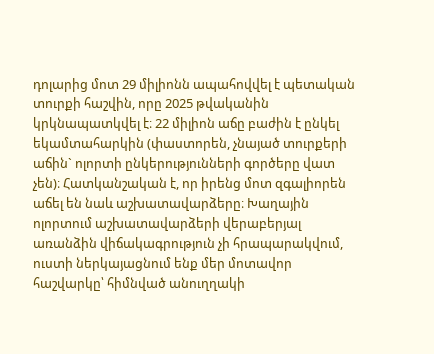դոլարից մոտ 29 միլիոնն ապահովվել է պետական տուրքի հաշվին, որը 2025 թվականին կրկնապատկվել է։ 22 միլիոն աճը բաժին է ընկել եկամտահարկին (փաստորեն, չնայած տուրքերի աճին` ոլորտի ընկերությունների գործերը վատ չեն)։ Հատկանշական է, որ իրենց մոտ զգալիորեն աճել են նաև աշխատավարձերը։ Խաղային ոլորտում աշխատավարձերի վերաբերյալ առանձին վիճակագրություն չի հրապարակվում, ուստի ներկայացնում ենք մեր մոտավոր հաշվարկը՝ հիմնված անուղղակի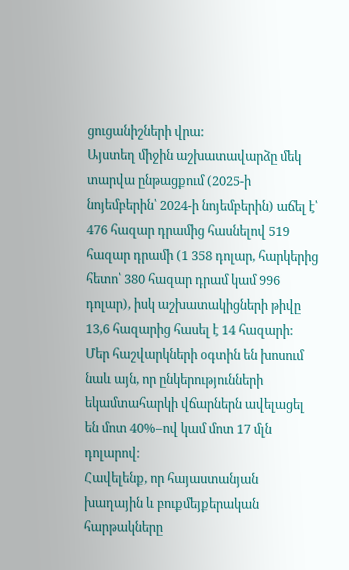ցուցանիշների վրա:
Այստեղ միջին աշխատավարձը մեկ տարվա ընթացքում (2025-ի նոյեմբերին՝ 2024-ի նոյեմբերին) աճել է՝ 476 հազար դրամից հասնելով 519 հազար դրամի (1 358 դոլար, հարկերից հետո՝ 380 հազար դրամ կամ 996 դոլար), իսկ աշխատակիցների թիվը 13,6 հազարից հասել է 14 հազարի: Մեր հաշվարկների օգտին են խոսում նաև այն, որ ընկերությունների եկամտահարկի վճարներն ավելացել են մոտ 40%–ով կամ մոտ 17 մլն դոլարով։
Հավելենք, որ հայաստանյան խաղային և բուքմեյքերական հարթակները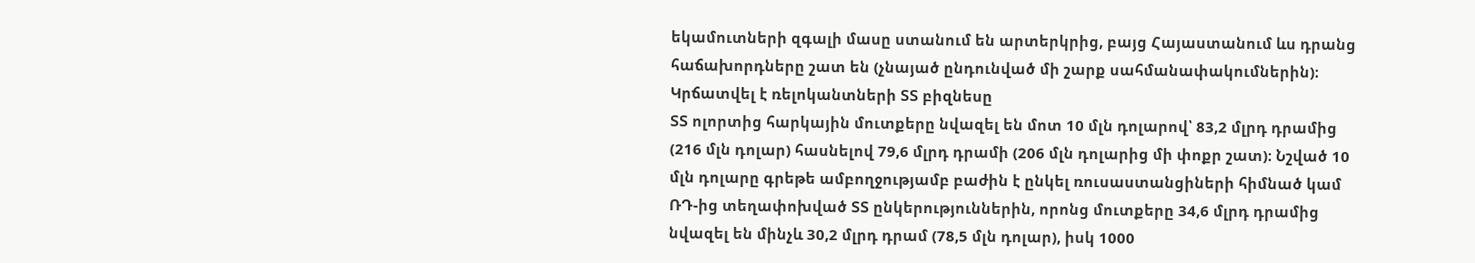եկամուտների զգալի մասը ստանում են արտերկրից, բայց Հայաստանում ևս դրանց հաճախորդները շատ են (չնայած ընդունված մի շարք սահմանափակումներին)։
Կրճատվել է ռելոկանտների ՏՏ բիզնեսը
ՏՏ ոլորտից հարկային մուտքերը նվազել են մոտ 10 մլն դոլարով՝ 83,2 մլրդ դրամից (216 մլն դոլար) հասնելով 79,6 մլրդ դրամի (206 մլն դոլարից մի փոքր շատ)։ Նշված 10 մլն դոլարը գրեթե ամբողջությամբ բաժին է ընկել ռուսաստանցիների հիմնած կամ ՌԴ-ից տեղափոխված ՏՏ ընկերություններին, որոնց մուտքերը 34,6 մլրդ դրամից նվազել են մինչև 30,2 մլրդ դրամ (78,5 մլն դոլար), իսկ 1000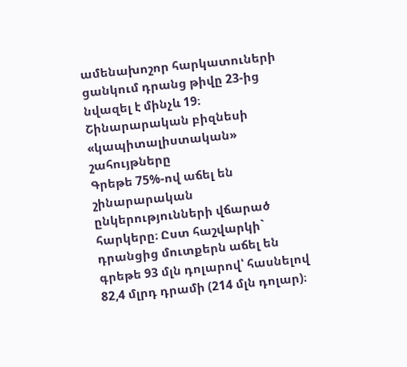ամենախոշոր հարկատուների ցանկում դրանց թիվը 23-ից նվազել է մինչև 19։
Շինարարական բիզնեսի «կապիտալիստական» շահույթները
Գրեթե 75%-ով աճել են շինարարական ընկերությունների վճարած հարկերը։ Ըստ հաշվարկի` դրանցից մուտքերն աճել են գրեթե 93 մլն դոլարով՝ հասնելով 82,4 մլրդ դրամի (214 մլն դոլար)։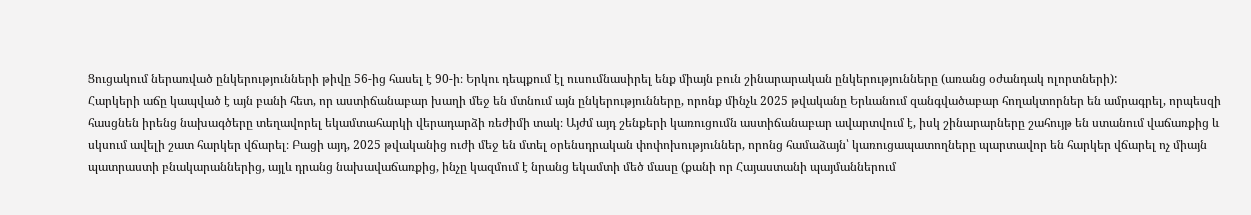Ցուցակում ներառված ընկերությունների թիվը 56-ից հասել է 90-ի։ Երկու դեպքում էլ ուսումնասիրել ենք միայն բուն շինարարական ընկերությունները (առանց օժանդակ ոլորտների):
Հարկերի աճը կապված է այն բանի հետ, որ աստիճանաբար խաղի մեջ են մտնում այն ընկերությունները, որոնք մինչև 2025 թվականը Երևանում զանգվածաբար հողակտորներ են ամրագրել, որպեսզի հասցնեն իրենց նախագծերը տեղավորել եկամտահարկի վերադարձի ռեժիմի տակ։ Այժմ այդ շենքերի կառուցումն աստիճանաբար ավարտվում է, իսկ շինարարները շահույթ են ստանում վաճառքից և սկսում ավելի շատ հարկեր վճարել։ Բացի այդ, 2025 թվականից ուժի մեջ են մտել օրենսդրական փոփոխություններ, որոնց համաձայն՝ կառուցապատողները պարտավոր են հարկեր վճարել ոչ միայն պատրաստի բնակարաններից, այլև դրանց նախավաճառքից, ինչը կազմում է նրանց եկամտի մեծ մասը (քանի որ Հայաստանի պայմաններում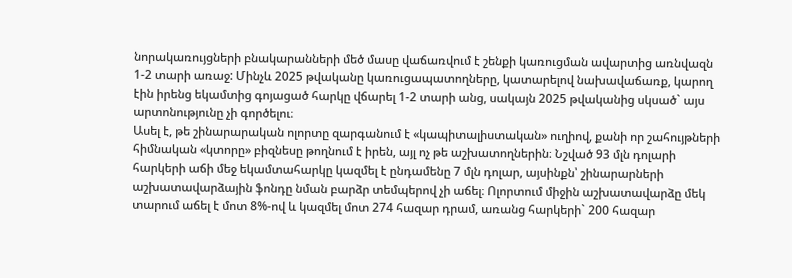նորակառույցների բնակարանների մեծ մասը վաճառվում է շենքի կառուցման ավարտից առնվազն 1-2 տարի առաջ: Մինչև 2025 թվականը կառուցապատողները, կատարելով նախավաճառք, կարող էին իրենց եկամտից գոյացած հարկը վճարել 1-2 տարի անց, սակայն 2025 թվականից սկսած` այս արտոնությունը չի գործելու։
Ասել է, թե շինարարական ոլորտը զարգանում է «կապիտալիստական» ուղիով, քանի որ շահույթների հիմնական «կտորը» բիզնեսը թողնում է իրեն, այլ ոչ թե աշխատողներին։ Նշված 93 մլն դոլարի հարկերի աճի մեջ եկամտահարկը կազմել է ընդամենը 7 մլն դոլար, այսինքն՝ շինարարների աշխատավարձային ֆոնդը նման բարձր տեմպերով չի աճել։ Ոլորտում միջին աշխատավարձը մեկ տարում աճել է մոտ 8%-ով և կազմել մոտ 274 հազար դրամ, առանց հարկերի` 200 հազար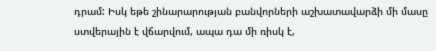դրամ: Իսկ եթե շինարարության բանվորների աշխատավարձի մի մասը ստվերային է վճարվում, ապա դա մի ռիսկ է,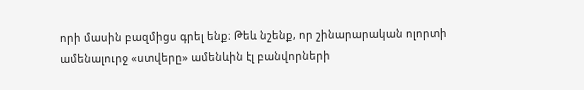որի մասին բազմիցս գրել ենք։ Թեև նշենք, որ շինարարական ոլորտի ամենալուրջ «ստվերը» ամենևին էլ բանվորների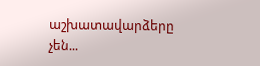աշխատավարձերը չեն...